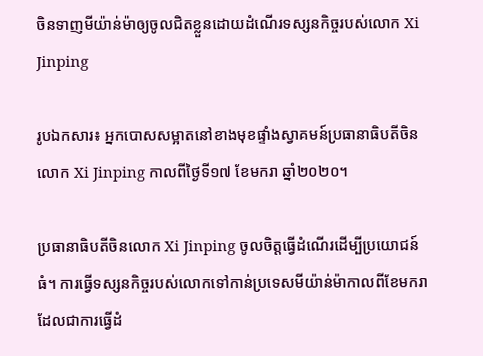ចិនទាញមីយ៉ាន់ម៉ាឲ្យចូលជិតខ្លួនដោយដំណើរទស្សនកិច្ចរបស់លោក Xi Jinping

រូបឯកសារ៖ អ្នកបោសសម្អាតនៅខាងមុខផ្ទាំងស្វាគមន៍ប្រធានាធិបតីចិនលោក Xi Jinping កាលពីថ្ងៃទី១៧ ខែមករា ឆ្នាំ២០២០។

ប្រធានាធិបតីចិនលោក Xi Jinping ចូលចិត្តធ្វើដំណើរដើម្បីប្រយោជន៍ធំ។ ការធ្វើទស្សនកិច្ចរបស់លោកទៅកាន់ប្រទេសមីយ៉ាន់ម៉ាកាលពីខែមករា ដែលជាការធ្វើដំ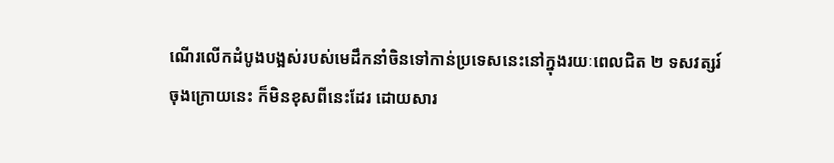ណើរលើកដំបូងបង្អស់របស់មេដឹកនាំចិនទៅកាន់ប្រទេសនេះនៅក្នុងរយៈពេលជិត ២ ទសវត្សរ៍ចុងក្រោយនេះ ក៏មិនខុសពីនេះដែរ ដោយសារ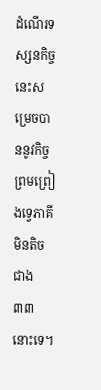ដំណើរទស្សនកិច្ចនេះសម្រេចបាននូវកិច្ចព្រមព្រៀងទ្វេភាគីមិនតិចជាង ៣៣ នោះទេ។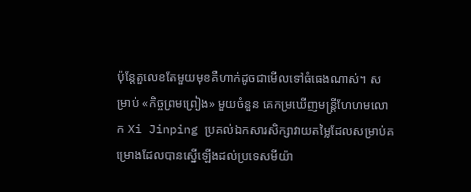ប៉ុន្តែតួលេខតែមួយមុខគឺហាក់ដូចជាមើលទៅធំធេងណាស់។ សម្រាប់ «កិច្ចព្រមព្រៀង‍» មួយចំនួន គេកម្រឃើញមន្ត្រីហែហមលោក Xi Jinping ប្រគល់ឯកសារសិក្សាវាយតម្លៃដែលសម្រាប់គម្រោងដែលបានស្នើឡើងដល់ប្រទេសមីយ៉ា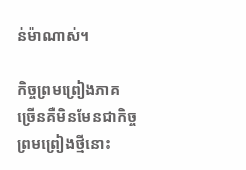ន់ម៉ាណាស់។

កិច្ចព្រមព្រៀងភាគច្រើនគឺមិនមែនជាកិច្ចព្រមព្រៀងថ្មីនោះ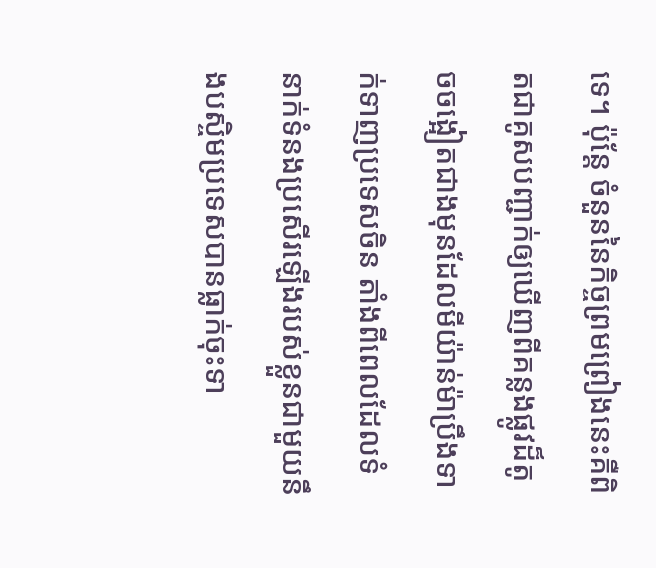ទេ។ ប៉ុន្តែ ចំនួននៃកិច្ចព្រមព្រៀងនេះគឺពិតជាគូសបញ្ជាក់ឲ្យឃើញពីគន្លងផ្លូវដ៏តូចចង្អៀតជាងមុនដែលមីយ៉ាន់ម៉ាប្រឹងទាក់ទាញប្រទេសចិន តាំងពីពេលដែលទំនាក់ទំនងប្រសើរឡើងរបស់ខ្លួនជាមួយនឹងបស្ចិមប្រទេសបានធ្លាក់ចុះទា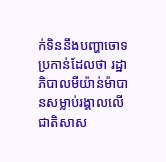ក់ទិននឹងបញ្ហាចោទប្រកាន់ដែលថា រដ្ឋាភិបាលមីយ៉ាន់ម៉ាបានសម្លាប់រង្គាលលើជាតិសាស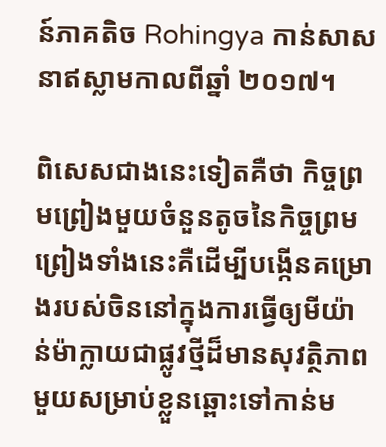ន៍ភាគតិច Rohingya កាន់សាសនាឥស្លាមកាលពីឆ្នាំ ២០១៧។

ពិសេសជាងនេះទៀតគឺថា កិច្ចព្រមព្រៀងមួយចំនួនតូចនៃកិច្ចព្រមព្រៀងទាំងនេះគឺដើម្បីបង្កើនគម្រោងរបស់ចិននៅក្នុងការធ្វើឲ្យមីយ៉ាន់ម៉ាក្លាយជាផ្លូវថ្មីដ៏មានសុវត្ថិភាពមួយសម្រាប់ខ្លួនឆ្ពោះទៅកាន់ម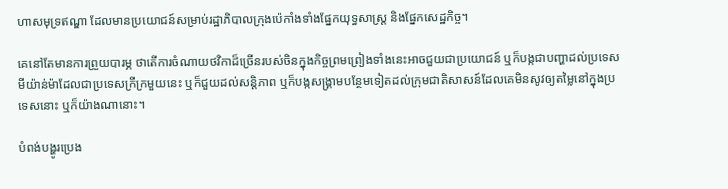ហាសមុទ្រឥណ្ឌា ដែលមានប្រយោជន៍សម្រាប់រដ្ឋាភិបាលក្រុងប៉េកាំងទាំងផ្នែកយុទ្ធសាស្ត្រ និងផ្នែកសេដ្ឋកិច្ច។

គេនៅតែមានការព្រួយបារម្ភ ថាតើការចំណាយថវិកាដ៏ច្រើនរបស់ចិនក្នុងកិច្ចព្រមព្រៀងទាំងនេះអាចជួយជាប្រយោជន៍ ឬក៏បង្កជាបញ្ហាដល់ប្រទេសមីយ៉ាន់ម៉ាដែលជាប្រទេសក្រីក្រមួយនេះ ឬក៏ជួយដល់សន្តិភាព ឬក៏បង្កសង្គ្រាមបន្ថែមទៀតដល់ក្រុមជាតិសាសន៍ដែលគេមិនសូវឲ្យតម្លៃនៅក្នុងប្រទេសនោះ ឬក៏យ៉ាងណានោះ។

បំពង់បង្ហូរប្រេង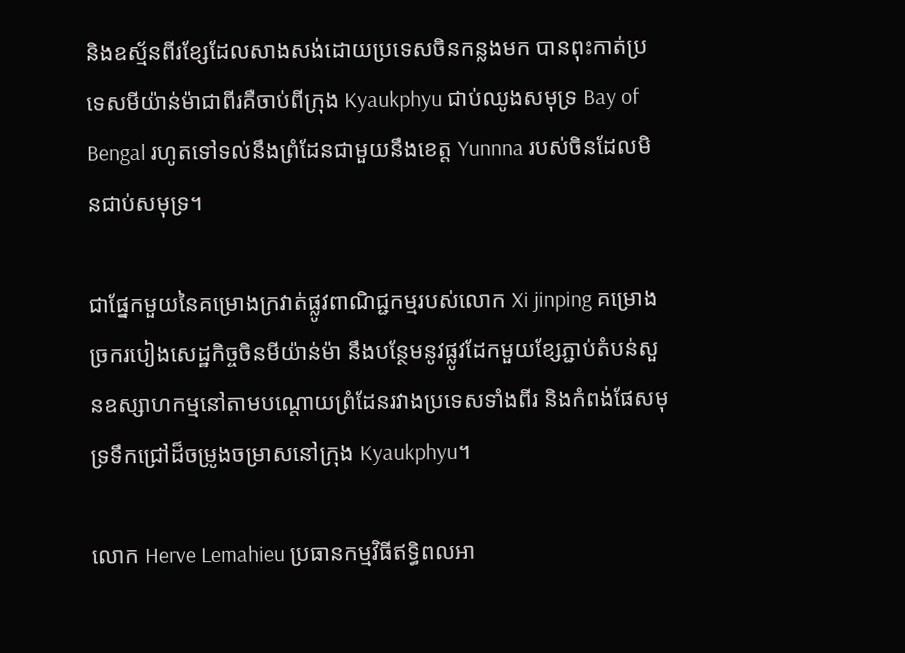និងឧស្ម័នពីរខ្សែដែលសាងសង់ដោយប្រទេសចិនកន្លងមក បានពុះកាត់ប្រទេសមីយ៉ាន់ម៉ាជាពីរគឺចាប់ពីក្រុង Kyaukphyu ជាប់ឈូងសមុទ្រ Bay of Bengal រហូតទៅទល់នឹងព្រំដែនជាមួយនឹងខេត្ត Yunnna របស់ចិនដែលមិនជាប់សមុទ្រ។

ជាផ្នែកមួយនៃគម្រោងក្រវាត់ផ្លូវពាណិជ្ជកម្មរបស់លោក Xi jinping គម្រោងច្រករបៀងសេដ្ឋកិច្ចចិនមីយ៉ាន់ម៉ា នឹងបន្ថែមនូវផ្លូវដែកមួយខ្សែភ្ជាប់តំបន់សួនឧស្សាហកម្មនៅតាមបណ្ដោយព្រំដែនរវាងប្រទេសទាំងពីរ និងកំពង់ផែសមុទ្រទឹកជ្រៅដ៏ចម្រូងចម្រាសនៅក្រុង Kyaukphyu។

លោក Herve Lemahieu ប្រធានកម្មវិធីឥទ្ធិពលអា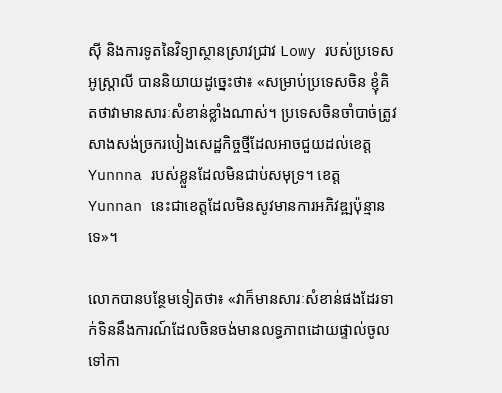ស៊ី និងការទូតនៃវិទ្យាស្ថានស្រាវជ្រាវ Lowy របស់ប្រទេសអូស្ត្រាលី បាននិយាយដូច្នេះថា៖ «សម្រាប់ប្រទេសចិន ខ្ញុំគិតថាវាមានសារៈសំខាន់ខ្លាំងណាស់។ ប្រទេសចិនចាំបាច់ត្រូវសាងសង់ច្រករបៀងសេដ្ឋកិច្ចថ្មីដែលអាចជួយដល់ខេត្ត Yunnna របស់ខ្លួនដែលមិនជាប់សមុទ្រ។ ខេត្ត Yunnan នេះជាខេត្តដែលមិនសូវមានការអភិវឌ្ឍប៉ុន្មានទេ‍»។

លោកបានបន្ថែមទៀតថា៖ «វាក៏មានសារៈសំខាន់ផងដែរទាក់ទិននឹងការណ៍ដែលចិនចង់មានលទ្ធភាពដោយផ្ទាល់ចូលទៅកា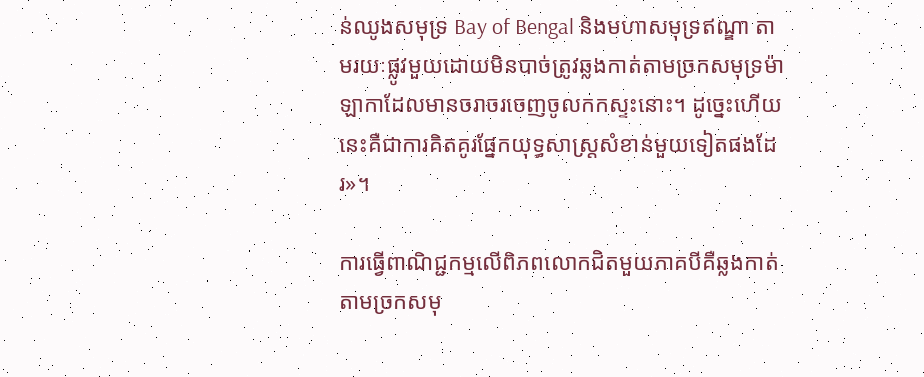ន់ឈូងសមុទ្រ Bay of Bengal និងមហាសមុទ្រឥណ្ឌា តាមរយៈផ្លូវមួយដោយមិនបាច់ត្រូវឆ្លងកាត់តាមច្រកសមុទ្រម៉ាឡាកាដែលមានចរាចរចេញចូលកកស្ទះនោះ‍។ ដូច្នេះហើយ នេះគឺជាការគិតគូរផ្នែកយុទ្ធសាស្ត្រសំខាន់មួយទៀតផងដែរ‍»។

ការធ្វើពាណិជ្ជកម្មលើពិភពលោកជិតមួយភាគបីគឺឆ្លងកាត់តាមច្រកសមុ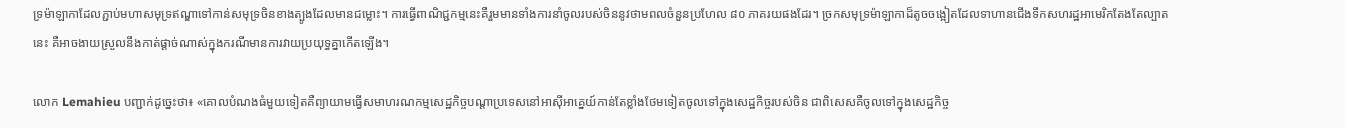ទ្រម៉ាឡាកាដែលភ្ជាប់មហាសមុទ្រឥណ្ឌាទៅកាន់សមុទ្រចិនខាងត្បូងដែលមានជម្លោះ។ ការធ្វើពាណិជ្ជកម្មនេះគឺរួមមានទាំងការនាំចូលរបស់ចិននូវថាមពលចំនួនប្រហែល ៨០ ភាគរយផងដែរ។ ច្រកសមុទ្រម៉ាឡាកាដ៏តូចចង្អៀតដែលទាហានជើងទឹកសហរដ្ឋអាមេរិកតែងតែល្បាតនេះ គឺអាចងាយស្រួលនឹងកាត់ផ្ដាច់ណាស់ក្នុងករណីមានការវាយប្រយុទ្ធគ្នាកើតឡើង។

លោក Lemahieu បញ្ជាក់ដូច្នេះថា៖ «គោលបំណងធំមួយទៀតគឺព្យាយាមធ្វើសមាហរណកម្មសេដ្ឋកិច្ចបណ្ដាប្រទេសនៅអាស៊ីអាគ្នេយ៍កាន់តែខ្លាំងថែមទៀតចូលទៅក្នុងសេដ្ឋកិច្ចរបស់ចិន ជាពិសេសគឺចូលទៅក្នុងសេដ្ឋកិច្ច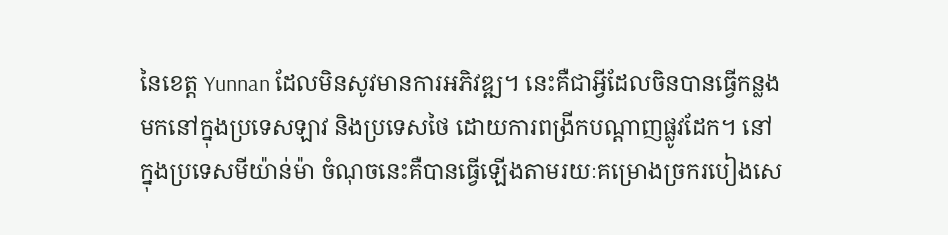នៃខេត្ត Yunnan ដែលមិនសូវមានការអភិវឌ្ឍ។ នេះគឺជាអ្វីដែលចិនបានធ្វើកន្លងមកនៅក្នុងប្រទេសឡាវ និងប្រទេសថៃ ដោយការពង្រីកបណ្ដាញផ្លូវដែក។ នៅក្នុងប្រទេសមីយ៉ាន់ម៉ា ចំណុចនេះគឺបានធ្វើឡើងតាមរយៈគម្រោងច្រករបៀងសេ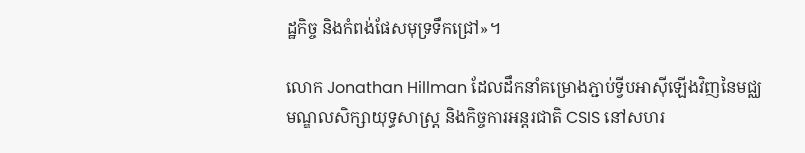ដ្ឋកិច្ច និងកំពង់ផែសមុទ្រទឹកជ្រៅ‍»។

លោក Jonathan Hillman ដែលដឹកនាំគម្រោងភ្ជាប់ទ្វីបអាស៊ីឡើងវិញនៃមជ្ឈមណ្ឌលសិក្សាយុទ្ធសាស្ត្រ និងកិច្ចការអន្តរជាតិ CSIS នៅសហរ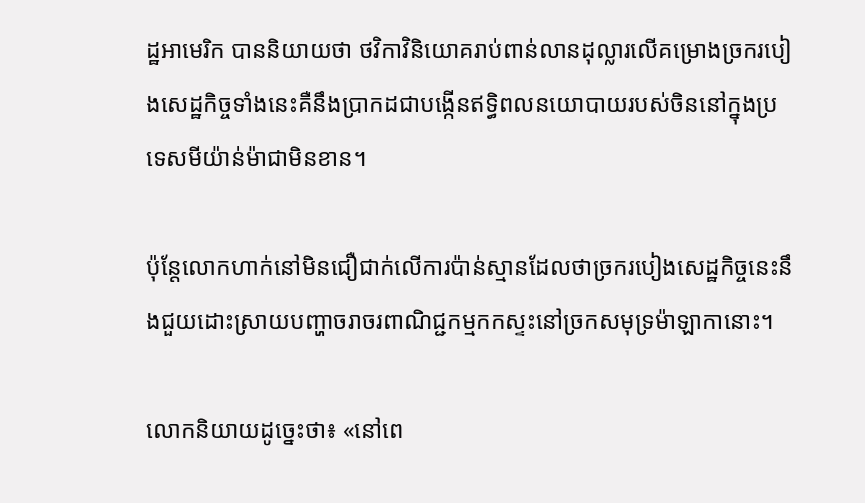ដ្ឋអាមេរិក បាននិយាយថា ថវិកាវិនិយោគរាប់ពាន់លានដុល្លារលើគម្រោងច្រករបៀងសេដ្ឋកិច្ចទាំងនេះគឺនឹងប្រាកដជាបង្កើនឥទ្ធិពលនយោបាយរបស់ចិននៅក្នុងប្រទេសមីយ៉ាន់ម៉ាជាមិនខាន។

ប៉ុន្តែលោកហាក់នៅមិនជឿជាក់លើការប៉ាន់ស្មានដែលថាច្រករបៀងសេដ្ឋកិច្ចនេះនឹងជួយដោះស្រាយបញ្ហាចរាចរពាណិជ្ជកម្មកកស្ទះនៅច្រកសមុទ្រម៉ាឡាកានោះ។

លោកនិយាយដូច្នេះថា៖ «នៅពេ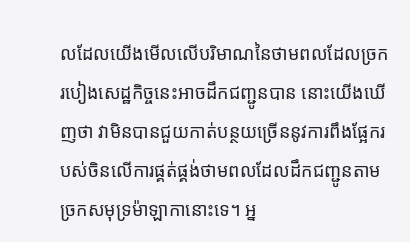លដែលយើងមើលលើបរិមាណនៃថាមពលដែលច្រករបៀងសេដ្ឋកិច្ចនេះអាចដឹកជញ្ជូនបាន នោះយើងឃើញថា វាមិនបានជួយកាត់បន្ថយច្រើននូវការពឹងផ្អែករបស់ចិនលើការផ្គត់ផ្គង់ថាមពលដែលដឹកជញ្ជូនតាមច្រកសមុទ្រម៉ាឡាកានោះទេ។ អ្ន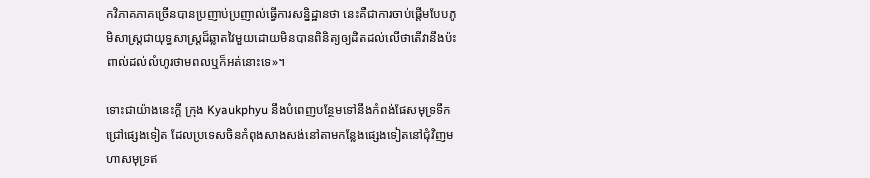កវិភាគភាគច្រើនបានប្រញាប់ប្រញាល់ធ្វើការសន្និដ្ឋានថា នេះគឺជាការចាប់ផ្ដើមបែបភូមិសាស្ត្រជាយុទ្ធសាស្ត្រដ៏ឆ្លាតវៃមួយដោយមិនបានពិនិត្យឲ្យដិតដល់លើថាតើវានឹងប៉ះពាល់ដល់លំហូរថាមពលឬក៏អត់នោះទេ‍»។

ទោះជាយ៉ាងនេះក្ដី ក្រុង Kyaukphyu នឹងបំពេញបន្ថែមទៅនឹងកំពង់ផែសមុទ្រទឹកជ្រៅផ្សេងទៀត ដែលប្រទេសចិនកំពុងសាងសង់នៅតាមកន្លែងផ្សេងទៀតនៅជុំវិញមហាសមុទ្រឥ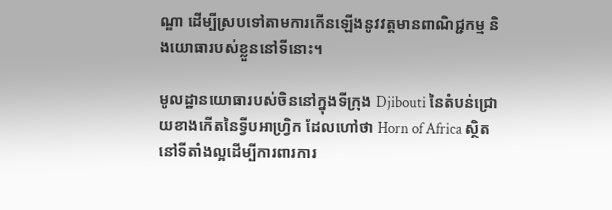ណ្ឌា ដើម្បីស្របទៅតាមការកើនឡើងនូវវត្តមានពាណិជ្ជកម្ម និងយោធារបស់ខ្លួននៅទីនោះ។

មូលដ្ឋានយោធារបស់ចិននៅក្នុងទីក្រុង Djibouti នៃតំបន់ជ្រោយខាងកើតនៃទ្វីបអាហ្វ្រិក ដែលហៅថា Horn of Africa ស្ថិតនៅទីតាំងល្អដើម្បីការពារការ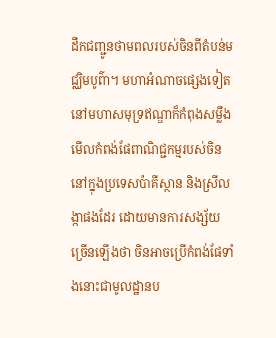ដឹកជញ្ជូនថាមពលរបស់ចិនពីតំបន់មជ្ឈិមបូព៌ា។ មហាអំណាចផ្សេងទៀតនៅមហាសមុទ្រឥណ្ឌាក៏កំពុងសម្លឹងមើលកំពង់ផែពាណិជ្ជកម្មរបស់ចិននៅក្នុងប្រទេសប៉ាគីស្ថាន និងស្រីលង្កាផងដែរ ដោយមានការសង្ស័យច្រើនឡើងថា ចិនអាចប្រើកំពង់ផែទាំងនោះជាមូលដ្ឋានប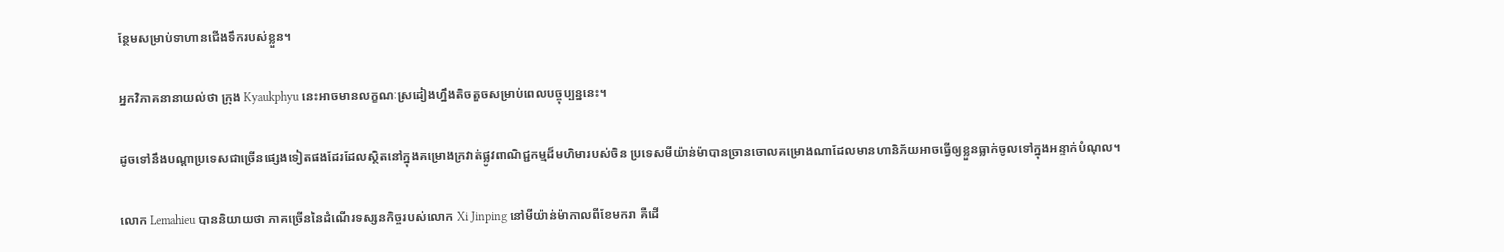ន្ថែមសម្រាប់ទាហានជើងទឹករបស់ខ្លួន។

អ្នកវិភាគនានាយល់ថា ក្រុង Kyaukphyu នេះអាចមានលក្ខណៈស្រដៀងហ្នឹងតិចតួចសម្រាប់ពេលបច្ចុប្បន្ននេះ។

ដូចទៅនឹងបណ្ដាប្រទេសជាច្រើនផ្សេងទៀតផងដែរដែលស្ថិតនៅក្នុងគម្រោងក្រវាត់ផ្លូវពាណិជ្ជកម្មដ៏មហិមារបស់ចិន ប្រទេសមីយ៉ាន់ម៉ាបានច្រានចោលគម្រោងណាដែលមានហានិភ័យអាចធ្វើឲ្យខ្លួនធ្លាក់ចូលទៅក្នុងអន្ទាក់បំណុល។

លោក Lemahieu បាននិយាយថា ភាគច្រើននៃដំណើរទស្សនកិច្ចរបស់លោក Xi Jinping នៅមីយ៉ាន់ម៉ាកាលពីខែមករា គឺដើ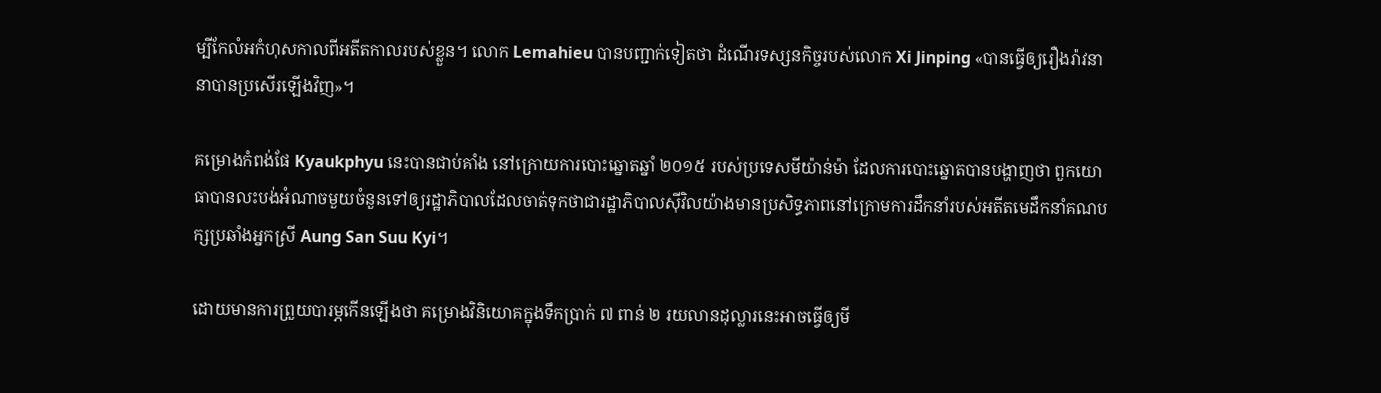ម្បីកែលំអកំហុសកាលពីអតីតកាលរបស់ខ្លួន។ លោក Lemahieu បានបញ្ជាក់ទៀតថា ដំណើរទស្សនកិច្ចរបស់លោក Xi Jinping «បានធ្វើឲ្យរឿងរ៉ាវនានាបានប្រសើរឡើងវិញ‍»។

គម្រោងកំពង់ផែ Kyaukphyu នេះបានជាប់គាំង នៅក្រោយការបោះឆ្នោតឆ្នាំ ២០១៥ របស់ប្រទេសមីយ៉ាន់ម៉ា ដែលការបោះឆ្នោតបានបង្ហាញថា ពួកយោធាបានលះបង់អំណាចមួយចំនួនទៅឲ្យរដ្ឋាភិបាលដែលចាត់ទុកថាជារដ្ឋាភិបាលស៊ីវិលយ៉ាងមានប្រសិទ្ធភាពនៅក្រោមការដឹកនាំរបស់អតីតមេដឹកនាំគណបក្សប្រឆាំងអ្នកស្រី Aung San Suu Kyi។

ដោយមានការព្រួយបារម្ភកើនឡើងថា គម្រោងវិនិយោគក្នុងទឹកប្រាក់ ៧ ពាន់ ២ រយលានដុល្លារនេះអាចធ្វើឲ្យមី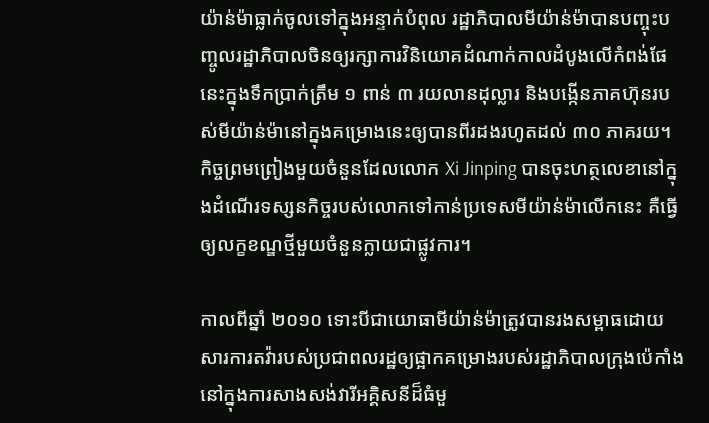យ៉ាន់ម៉ាធ្លាក់ចូលទៅក្នុងអន្ទាក់បំពុល រដ្ឋាភិបាលមីយ៉ាន់ម៉ាបានបញ្ចុះបញ្ចូលរដ្ឋាភិបាលចិនឲ្យរក្សាការវិនិយោគដំណាក់កាលដំបូងលើកំពង់ផែនេះក្នុងទឹកប្រាក់ត្រឹម ១ ពាន់ ៣ រយលានដុល្លារ និងបង្កើនភាគហ៊ុនរបស់មីយ៉ាន់ម៉ានៅក្នុងគម្រោងនេះឲ្យបានពីរដងរហូតដល់ ៣០ ភាគរយ។ កិច្ចព្រមព្រៀងមួយចំនួនដែលលោក Xi Jinping បានចុះហត្ថលេខានៅក្នុងដំណើរទស្សនកិច្ចរបស់លោកទៅកាន់ប្រទេសមីយ៉ាន់ម៉ាលើកនេះ គឺធ្វើឲ្យលក្ខខណ្ឌថ្មីមួយចំនួនក្លាយជាផ្លូវការ។

កាលពីឆ្នាំ ២០១០ ទោះបីជាយោធាមីយ៉ាន់ម៉ាត្រូវបានរងសម្ពាធដោយសារការតវ៉ារបស់ប្រជាពលរដ្ឋឲ្យផ្អាកគម្រោងរបស់រដ្ឋាភិបាលក្រុងប៉េកាំងនៅក្នុងការសាងសង់វារីអគ្គិសនីដ៏ធំមួ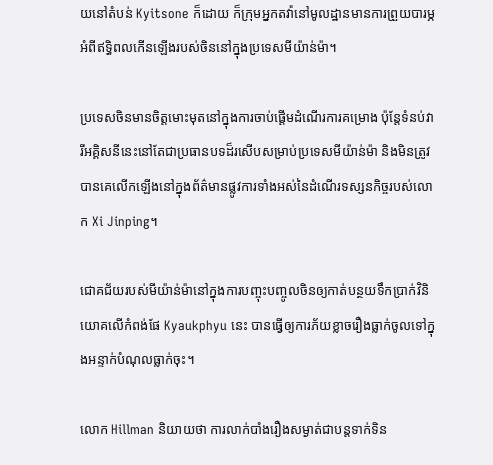យនៅតំបន់ Kyitsone ក៏ដោយ ក៏ក្រុមអ្នកតវ៉ានៅមូលដ្ឋានមានការព្រួយបារម្ភអំពីឥទ្ធិពលកើនឡើងរបស់ចិននៅក្នុងប្រទេសមីយ៉ាន់ម៉ា។

ប្រទេសចិនមានចិត្តមោះមុតនៅក្នុងការចាប់ផ្ដើមដំណើរការគម្រោង ប៉ុន្តែទំនប់វារីអគ្គិសនីនេះនៅតែជាប្រធានបទដ៏រសើបសម្រាប់ប្រទេសមីយ៉ាន់ម៉ា និងមិនត្រូវបានគេលើកឡើងនៅក្នុងព័ត៌មានផ្លូវការទាំងអស់នៃដំណើរទស្សនកិច្ចរបស់លោក Xi Jinping។

ជោគជ័យរបស់មីយ៉ាន់ម៉ានៅក្នុងការបញ្ចុះបញ្ចូលចិនឲ្យកាត់បន្ថយទឹកប្រាក់វិនិយោគលើកំពង់ផែ Kyaukphyu នេះ បានធ្វើឲ្យការភ័យខ្លាចរឿងធ្លាក់ចូលទៅក្នុងអន្ទាក់បំណុលធ្លាក់ចុះ។

លោក Hillman និយាយថា ការលាក់បាំងរឿងសម្ងាត់ជាបន្តទាក់ទិន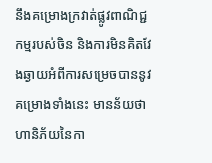នឹងគម្រោងក្រវាត់ផ្លូវពាណិជ្ជកម្មរបស់ចិន និងការមិនគិតវែងឆ្ងាយអំពីការសម្រេចបាននូវគម្រោងទាំងនេះ មានន័យថា ហានិភ័យនៃកា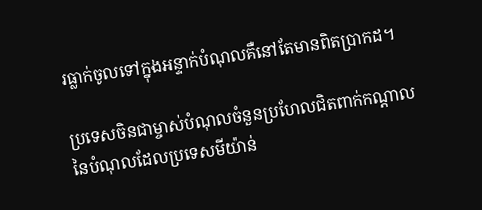រធ្លាក់ចូលទៅក្នុងអន្ទាក់បំណុលគឺនៅតែមានពិតប្រាកដ។

ប្រទេសចិនជាម្ចាស់បំណុលចំនួនប្រហែលជិតពាក់កណ្ដាលនៃបំណុលដែលប្រទេសមីយ៉ាន់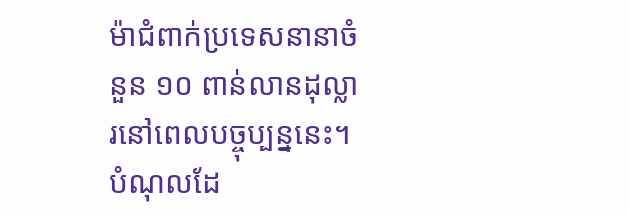ម៉ាជំពាក់ប្រទេសនានាចំនួន ១០ ពាន់លានដុល្លារនៅពេលបច្ចុប្បន្ននេះ។ បំណុលដែ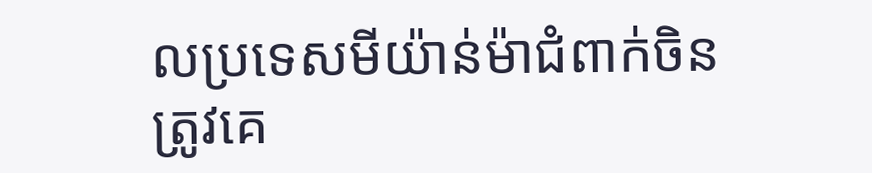លប្រទេសមីយ៉ាន់ម៉ាជំពាក់ចិនត្រូវគេ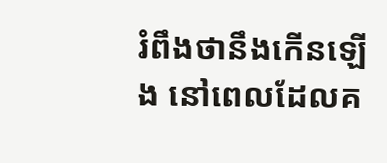រំពឹងថានឹងកើនឡើង នៅពេលដែលគ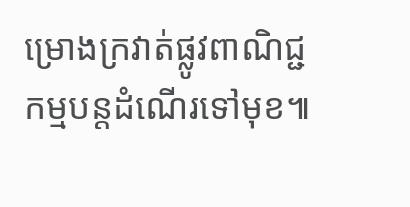ម្រោងក្រវាត់ផ្លូវពាណិជ្ជកម្មបន្តដំណើរទៅមុខ៕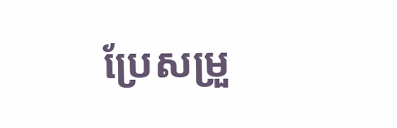ប្រែសម្រួ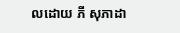លដោយ ភី សុភាដា